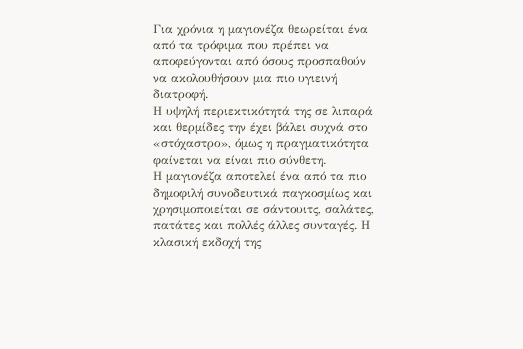Για χρόνια η μαγιονέζα θεωρείται ένα από τα τρόφιμα που πρέπει να αποφεύγονται από όσους προσπαθούν να ακολουθήσουν μια πιο υγιεινή διατροφή.
Η υψηλή περιεκτικότητά της σε λιπαρά και θερμίδες την έχει βάλει συχνά στο «στόχαστρο», όμως η πραγματικότητα φαίνεται να είναι πιο σύνθετη.
Η μαγιονέζα αποτελεί ένα από τα πιο δημοφιλή συνοδευτικά παγκοσμίως και χρησιμοποιείται σε σάντουιτς, σαλάτες, πατάτες και πολλές άλλες συνταγές. Η κλασική εκδοχή της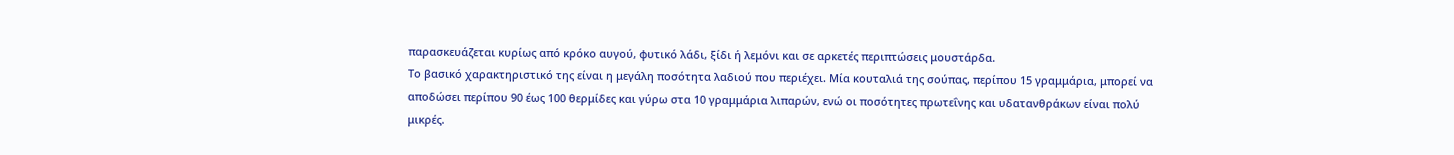παρασκευάζεται κυρίως από κρόκο αυγού, φυτικό λάδι, ξίδι ή λεμόνι και σε αρκετές περιπτώσεις μουστάρδα.
Το βασικό χαρακτηριστικό της είναι η μεγάλη ποσότητα λαδιού που περιέχει. Μία κουταλιά της σούπας, περίπου 15 γραμμάρια, μπορεί να αποδώσει περίπου 90 έως 100 θερμίδες και γύρω στα 10 γραμμάρια λιπαρών, ενώ οι ποσότητες πρωτεΐνης και υδατανθράκων είναι πολύ μικρές.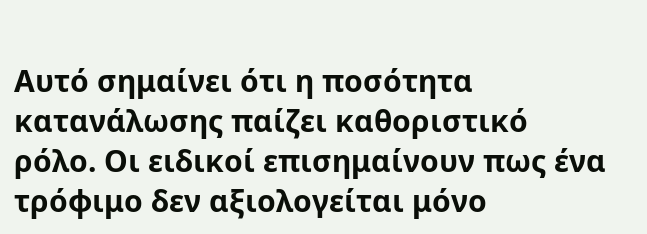Αυτό σημαίνει ότι η ποσότητα κατανάλωσης παίζει καθοριστικό ρόλο. Οι ειδικοί επισημαίνουν πως ένα τρόφιμο δεν αξιολογείται μόνο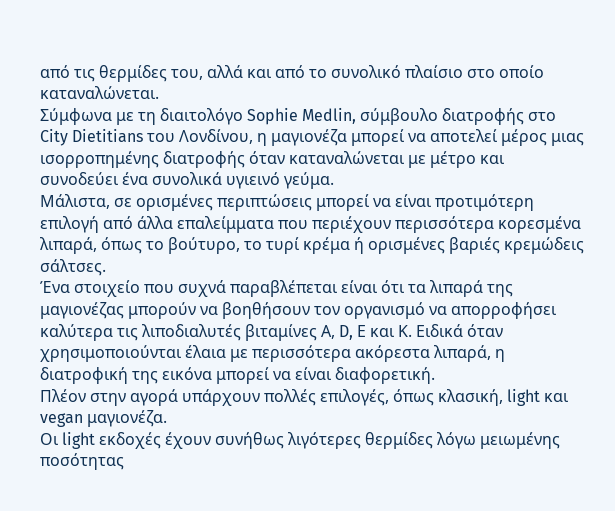από τις θερμίδες του, αλλά και από το συνολικό πλαίσιο στο οποίο καταναλώνεται.
Σύμφωνα με τη διαιτολόγο Sophie Medlin, σύμβουλο διατροφής στο City Dietitians του Λονδίνου, η μαγιονέζα μπορεί να αποτελεί μέρος μιας ισορροπημένης διατροφής όταν καταναλώνεται με μέτρο και συνοδεύει ένα συνολικά υγιεινό γεύμα.
Μάλιστα, σε ορισμένες περιπτώσεις μπορεί να είναι προτιμότερη επιλογή από άλλα επαλείμματα που περιέχουν περισσότερα κορεσμένα λιπαρά, όπως το βούτυρο, το τυρί κρέμα ή ορισμένες βαριές κρεμώδεις σάλτσες.
Ένα στοιχείο που συχνά παραβλέπεται είναι ότι τα λιπαρά της μαγιονέζας μπορούν να βοηθήσουν τον οργανισμό να απορροφήσει καλύτερα τις λιποδιαλυτές βιταμίνες Α, D, Ε και Κ. Ειδικά όταν χρησιμοποιούνται έλαια με περισσότερα ακόρεστα λιπαρά, η διατροφική της εικόνα μπορεί να είναι διαφορετική.
Πλέον στην αγορά υπάρχουν πολλές επιλογές, όπως κλασική, light και vegan μαγιονέζα.
Οι light εκδοχές έχουν συνήθως λιγότερες θερμίδες λόγω μειωμένης ποσότητας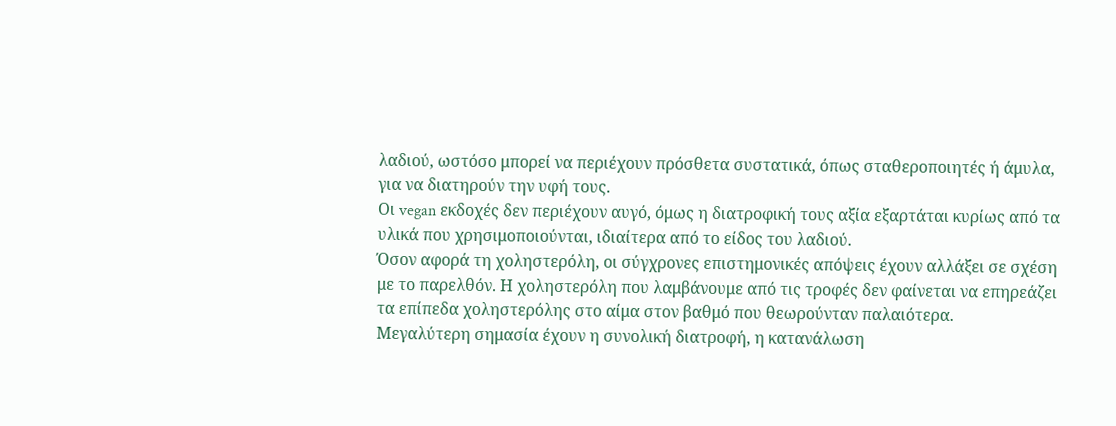λαδιού, ωστόσο μπορεί να περιέχουν πρόσθετα συστατικά, όπως σταθεροποιητές ή άμυλα, για να διατηρούν την υφή τους.
Οι vegan εκδοχές δεν περιέχουν αυγό, όμως η διατροφική τους αξία εξαρτάται κυρίως από τα υλικά που χρησιμοποιούνται, ιδιαίτερα από το είδος του λαδιού.
Όσον αφορά τη χοληστερόλη, οι σύγχρονες επιστημονικές απόψεις έχουν αλλάξει σε σχέση με το παρελθόν. Η χοληστερόλη που λαμβάνουμε από τις τροφές δεν φαίνεται να επηρεάζει τα επίπεδα χοληστερόλης στο αίμα στον βαθμό που θεωρούνταν παλαιότερα.
Μεγαλύτερη σημασία έχουν η συνολική διατροφή, η κατανάλωση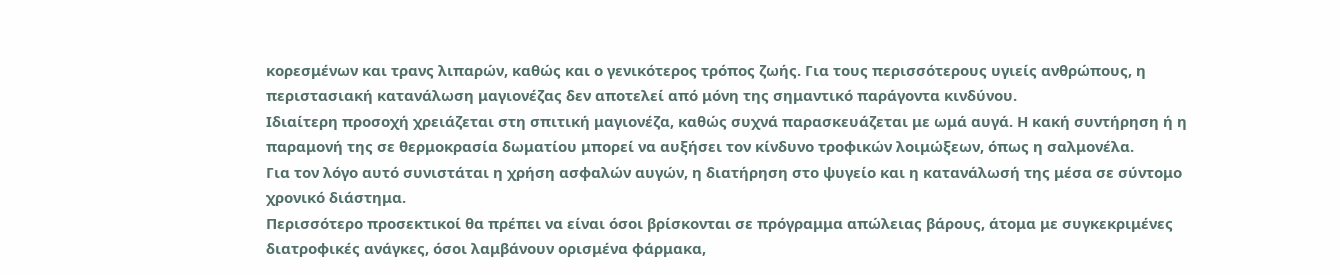κορεσμένων και τρανς λιπαρών, καθώς και ο γενικότερος τρόπος ζωής. Για τους περισσότερους υγιείς ανθρώπους, η περιστασιακή κατανάλωση μαγιονέζας δεν αποτελεί από μόνη της σημαντικό παράγοντα κινδύνου.
Ιδιαίτερη προσοχή χρειάζεται στη σπιτική μαγιονέζα, καθώς συχνά παρασκευάζεται με ωμά αυγά. Η κακή συντήρηση ή η παραμονή της σε θερμοκρασία δωματίου μπορεί να αυξήσει τον κίνδυνο τροφικών λοιμώξεων, όπως η σαλμονέλα.
Για τον λόγο αυτό συνιστάται η χρήση ασφαλών αυγών, η διατήρηση στο ψυγείο και η κατανάλωσή της μέσα σε σύντομο χρονικό διάστημα.
Περισσότερο προσεκτικοί θα πρέπει να είναι όσοι βρίσκονται σε πρόγραμμα απώλειας βάρους, άτομα με συγκεκριμένες διατροφικές ανάγκες, όσοι λαμβάνουν ορισμένα φάρμακα,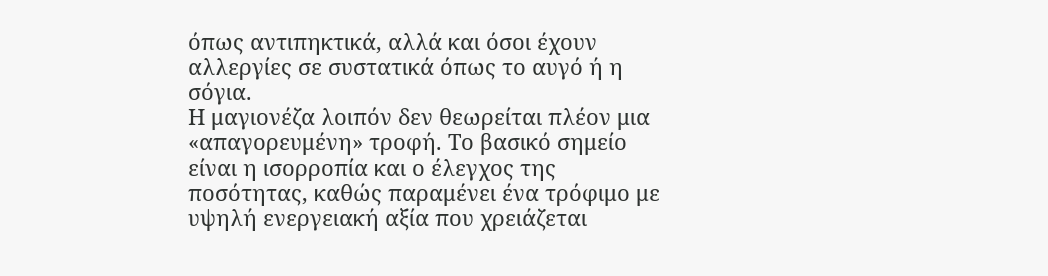όπως αντιπηκτικά, αλλά και όσοι έχουν αλλεργίες σε συστατικά όπως το αυγό ή η σόγια.
Η μαγιονέζα λοιπόν δεν θεωρείται πλέον μια «απαγορευμένη» τροφή. Το βασικό σημείο είναι η ισορροπία και ο έλεγχος της ποσότητας, καθώς παραμένει ένα τρόφιμο με υψηλή ενεργειακή αξία που χρειάζεται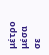μέτρο μέσα σε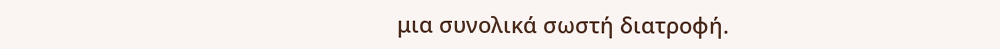μια συνολικά σωστή διατροφή.